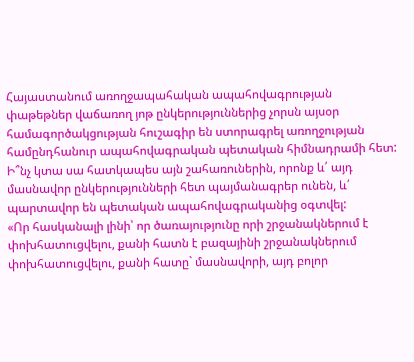Հայաստանում առողջապահական ապահովագրության փաթեթներ վաճառող յոթ ընկերություններից չորսն այսօր համագործակցության հուշագիր են ստորագրել առողջության համընդհանուր ապահովագրական պետական հիմնադրամի հետ: Ի՞նչ կտա սա հատկապես այն շահառուներին, որոնք և՛ այդ մասնավոր ընկերությունների հետ պայմանագրեր ունեն, և՛ պարտավոր են պետական ապահովագրականից օգտվել:
«Որ հասկանալի լինի՝ որ ծառայությունը որի շրջանակներում է փոխհատուցվելու, քանի հատն է բազայինի շրջանակներում փոխհատուցվելու, քանի հատը` մասնավորի, այդ բոլոր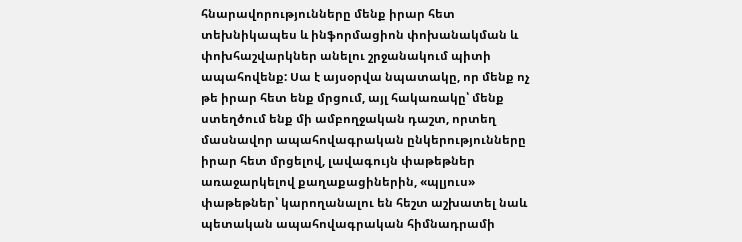հնարավորությունները մենք իրար հետ տեխնիկապես և ինֆորմացիոն փոխանակման և փոխհաշվարկներ անելու շրջանակում պիտի ապահովենք: Սա է այսօրվա նպատակը, որ մենք ոչ թե իրար հետ ենք մրցում, այլ հակառակը՝ մենք ստեղծում ենք մի ամբողջական դաշտ, որտեղ մասնավոր ապահովագրական ընկերությունները իրար հետ մրցելով, լավագույն փաթեթներ առաջարկելով քաղաքացիներին, «պլյուս» փաթեթներ՝ կարողանալու են հեշտ աշխատել նաև պետական ապահովագրական հիմնադրամի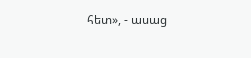հետ», - ասաց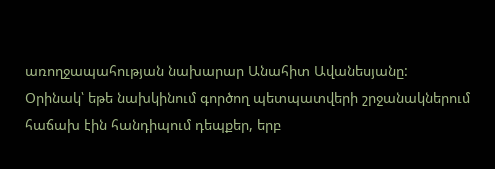առողջապահության նախարար Անահիտ Ավանեսյանը:
Օրինակ՝ եթե նախկինում գործող պետպատվերի շրջանակներում հաճախ էին հանդիպում դեպքեր, երբ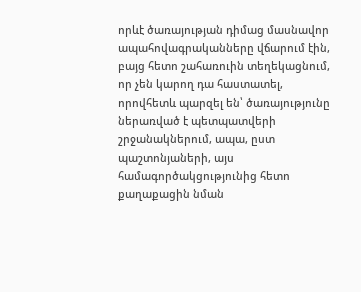որևէ ծառայության դիմաց մասնավոր ապահովագրականները վճարում էին, բայց հետո շահառուին տեղեկացնում, որ չեն կարող դա հաստատել, որովհետև պարզել են՝ ծառայությունը ներառված է պետպատվերի շրջանակներում, ապա, ըստ պաշտոնյաների, այս համագործակցությունից հետո քաղաքացին նման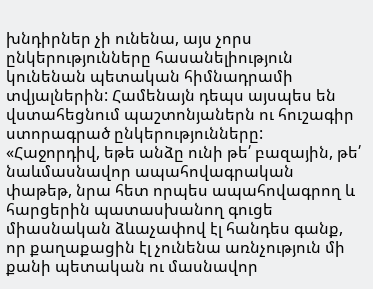խնդիրներ չի ունենա, այս չորս ընկերությունները հասանելիություն կունենան պետական հիմնադրամի տվյալներին: Համենայն դեպս այսպես են վստահեցնում պաշտոնյաներն ու հուշագիր ստորագրած ընկերությունները:
«Հաջորդիվ, եթե անձը ունի թե՛ բազային, թե՛ նաևմասնավոր ապահովագրական փաթեթ, նրա հետ որպես ապահովագրող և հարցերին պատասխանող գուցե միասնական ձևաչափով էլ հանդես գանք, որ քաղաքացին էլ չունենա առնչություն մի քանի պետական ու մասնավոր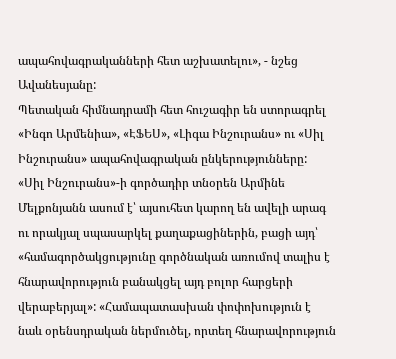ապահովագրականների հետ աշխատելու», - նշեց Ավանեսյանը:
Պետական հիմնադրամի հետ հուշագիր են ստորագրել «Ինգո Արմենիա», «ԷՖԵՍ», «Լիգա Ինշուրանս» ու «Սիլ Ինշուրանս» ապահովագրական ընկերությունները:
«Սիլ Ինշուրանս»-ի գործադիր տնօրեն Արմինե Մելքոնյանն ասում է՝ այսուհետ կարող են ավելի արագ ու որակյալ սպասարկել քաղաքացիներին, բացի այդ՝ «համագործակցությունը գործնական առումով տալիս է հնարավորություն բանակցել այդ բոլոր հարցերի վերաբերյալ»: «Համապատասխան փոփոխություն է նաև օրենսդրական ներմուծել, որտեղ հնարավորություն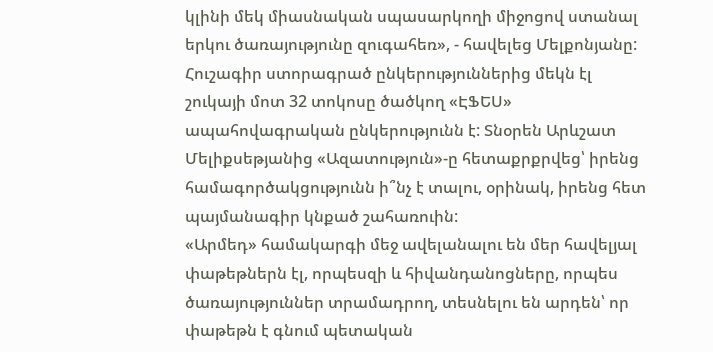կլինի մեկ միասնական սպասարկողի միջոցով ստանալ երկու ծառայությունը զուգահեռ», - հավելեց Մելքոնյանը:
Հուշագիր ստորագրած ընկերություններից մեկն էլ շուկայի մոտ 32 տոկոսը ծածկող «ԷՖԵՍ» ապահովագրական ընկերությունն է: Տնօրեն Արևշատ Մելիքսեթյանից «Ազատություն»-ը հետաքրքրվեց՝ իրենց համագործակցությունն ի՞նչ է տալու, օրինակ, իրենց հետ պայմանագիր կնքած շահառուին:
«Արմեդ» համակարգի մեջ ավելանալու են մեր հավելյալ փաթեթներն էլ, որպեսզի և հիվանդանոցները, որպես ծառայություններ տրամադրող, տեսնելու են արդեն՝ որ փաթեթն է գնում պետական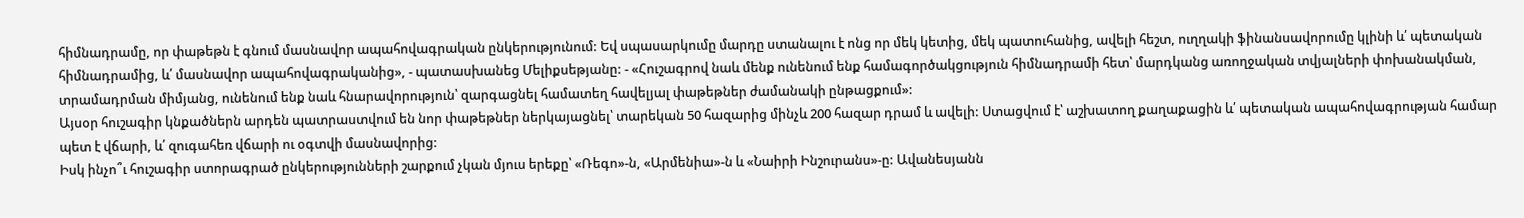հիմնադրամը, որ փաթեթն է գնում մասնավոր ապահովագրական ընկերությունում: Եվ սպասարկումը մարդը ստանալու է ոնց որ մեկ կետից, մեկ պատուհանից, ավելի հեշտ, ուղղակի ֆինանսավորումը կլինի և՛ պետական հիմնադրամից, և՛ մասնավոր ապահովագրականից», - պատասխանեց Մելիքսեթյանը: - «Հուշագրով նաև մենք ունենում ենք համագործակցություն հիմնադրամի հետ՝ մարդկանց առողջական տվյալների փոխանակման, տրամադրման միմյանց, ունենում ենք նաև հնարավորություն՝ զարգացնել համատեղ հավելյալ փաթեթներ ժամանակի ընթացքում»:
Այսօր հուշագիր կնքածներն արդեն պատրաստվում են նոր փաթեթներ ներկայացնել՝ տարեկան 50 հազարից մինչև 200 հազար դրամ և ավելի: Ստացվում է՝ աշխատող քաղաքացին և՛ պետական ապահովագրության համար պետ է վճարի, և՛ զուգահեռ վճարի ու օգտվի մասնավորից:
Իսկ ինչո՞ւ հուշագիր ստորագրած ընկերությունների շարքում չկան մյուս երեքը՝ «Ռեգո»-ն, «Արմենիա»-ն և «Նաիրի Ինշուրանս»-ը: Ավանեսյանն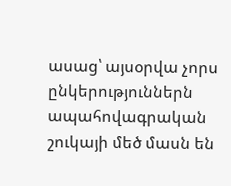ասաց՝ այսօրվա չորս ընկերություններն ապահովագրական շուկայի մեծ մասն են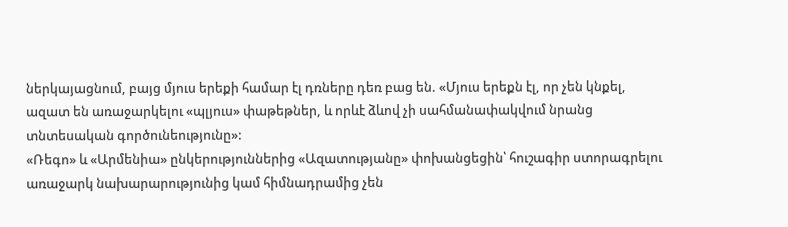ներկայացնում, բայց մյուս երեքի համար էլ դռները դեռ բաց են. «Մյուս երեքն էլ, որ չեն կնքել, ազատ են առաջարկելու «պլյուս» փաթեթներ, և որևէ ձևով չի սահմանափակվում նրանց տնտեսական գործունեությունը»:
«Ռեգո» և «Արմենիա» ընկերություններից «Ազատությանը» փոխանցեցին՝ հուշագիր ստորագրելու առաջարկ նախարարությունից կամ հիմնադրամից չեն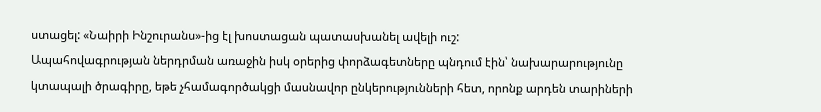ստացել: «Նաիրի Ինշուրանս»-ից էլ խոստացան պատասխանել ավելի ուշ:
Ապահովագրության ներդրման առաջին իսկ օրերից փորձագետները պնդում էին՝ նախարարությունը կտապալի ծրագիրը, եթե չհամագործակցի մասնավոր ընկերությունների հետ, որոնք արդեն տարիների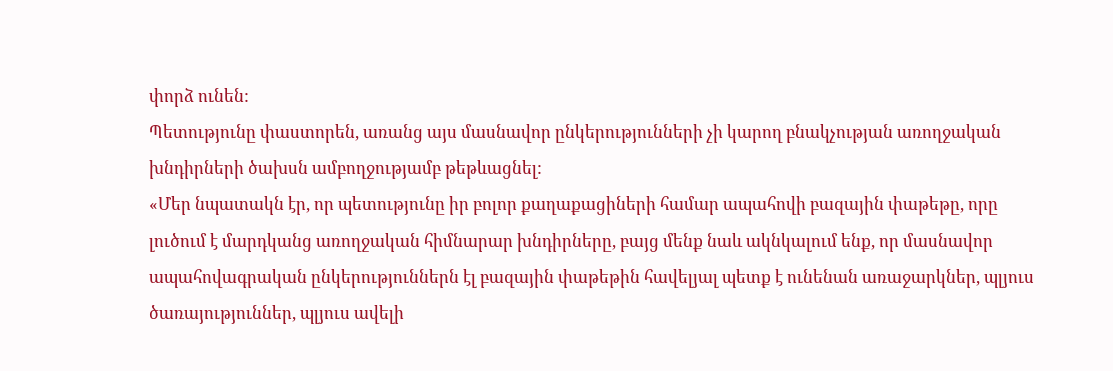փորձ ունեն:
Պետությունը փաստորեն, առանց այս մասնավոր ընկերությունների չի կարող բնակչության առողջական խնդիրների ծախսն ամբողջությամբ թեթևացնել:
«Մեր նպատակն էր, որ պետությունը իր բոլոր քաղաքացիների համար ապահովի բազային փաթեթը, որը լուծում է մարդկանց առողջական հիմնարար խնդիրները, բայց մենք նաև ակնկալում ենք, որ մասնավոր ապահովագրական ընկերություններն էլ բազային փաթեթին հավելյալ պետք է ունենան առաջարկներ, պլյուս ծառայություններ, պլյուս ավելի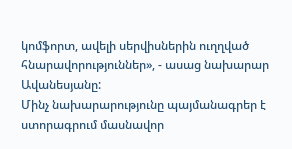կոմֆորտ, ավելի սերվիսներին ուղղված հնարավորություններ», - ասաց նախարար Ավանեսյանը:
Մինչ նախարարությունը պայմանագրեր է ստորագրում մասնավոր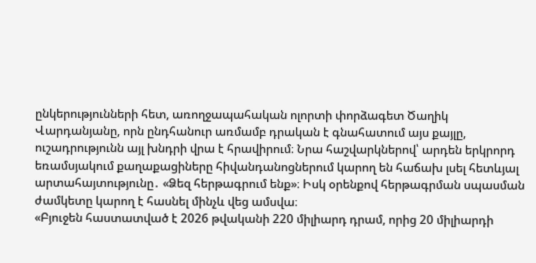ընկերությունների հետ, առողջապահական ոլորտի փորձագետ Ծաղիկ Վարդանյանը, որն ընդհանուր առմամբ դրական է գնահատում այս քայլը, ուշադրությունն այլ խնդրի վրա է հրավիրում։ Նրա հաշվարկներով՝ արդեն երկրորդ եռամսյակում քաղաքացիները հիվանդանոցներում կարող են հաճախ լսել հետևյալ արտահայտությունը․ «Ձեզ հերթագրում ենք»։ Իսկ օրենքով հերթագրման սպասման ժամկետը կարող է հասնել մինչև վեց ամսվա։
«Բյուջեն հաստատված է 2026 թվականի 220 միլիարդ դրամ, որից 20 միլիարդի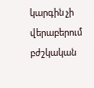կարգին չի վերաբերում բժշկական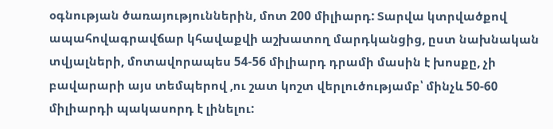օգնության ծառայություններին, մոտ 200 միլիարդ: Տարվա կտրվածքով ապահովագրավճար կհավաքվի աշխատող մարդկանցից, ըստ նախնական տվյալների, մոտավորապես 54-56 միլիարդ դրամի մասին է խոսքը, չի բավարարի այս տեմպերով ,ու շատ կոշտ վերլուծությամբ՝ մինչև 50-60 միլիարդի պակասորդ է լինելու: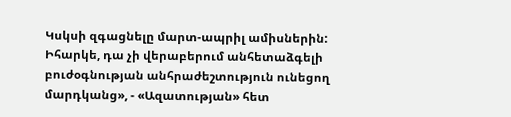Կսկսի զգացնելը մարտ-ապրիլ ամիսներին: Իհարկե, դա չի վերաբերում անհետաձգելի բուժօգնության անհրաժեշտություն ունեցող մարդկանց», - «Ազատության» հետ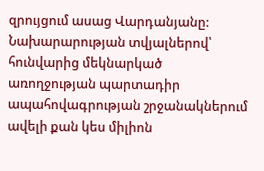զրույցում ասաց Վարդանյանը:
Նախարարության տվյալներով՝ հունվարից մեկնարկած առողջության պարտադիր ապահովագրության շրջանակներում ավելի քան կես միլիոն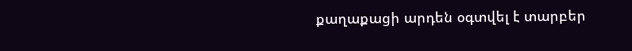քաղաքացի արդեն օգտվել է տարբեր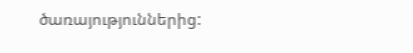ծառայություններից: